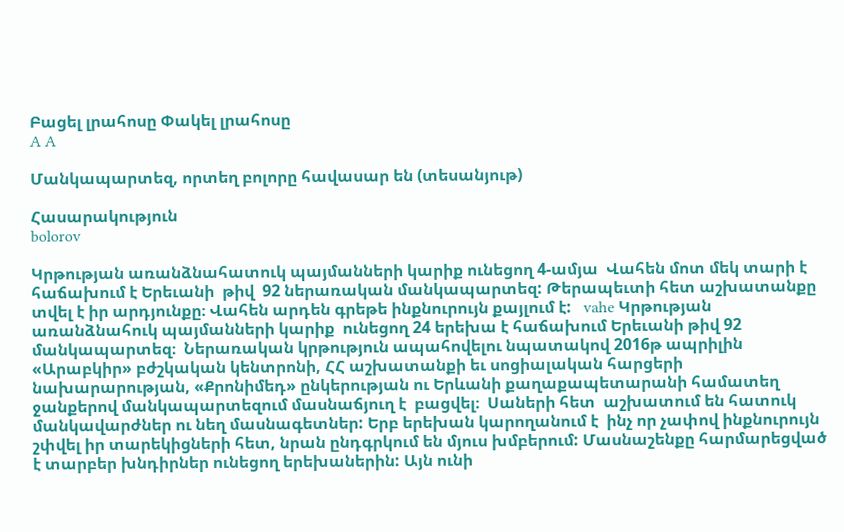Բացել լրահոսը Փակել լրահոսը
A A

Մանկապարտեզ, որտեղ բոլորը հավասար են (տեսանյութ)

Հասարակություն
bolorov

Կրթության առանձնահատուկ պայմանների կարիք ունեցող 4-ամյա  Վահեն մոտ մեկ տարի է հաճախում է Երեւանի  թիվ  92 ներառական մանկապարտեզ: Թերապեւտի հետ աշխատանքը տվել է իր արդյունքը։ Վահեն արդեն գրեթե ինքնուրույն քայլում է:   vahe Կրթության  առանձնահուկ պայմանների կարիք  ունեցող 24 երեխա է հաճախում Երեւանի թիվ 92 մանկապարտեզ։  Ներառական կրթություն ապահովելու նպատակով 2016թ ապրիլին «Արաբկիր» բժշկական կենտրոնի, ՀՀ աշխատանքի եւ սոցիալական հարցերի նախարարության, «Քրոնիմեդ» ընկերության ու Երևանի քաղաքապետարանի համատեղ  ջանքերով մանկապարտեզում մասնաճյուղ է  բացվել։  Սաների հետ  աշխատում են հատուկ  մանկավարժներ ու նեղ մասնագետներ: Երբ երեխան կարողանում է  ինչ որ չափով ինքնուրույն  շփվել իր տարեկիցների հետ, նրան ընդգրկում են մյուս խմբերում: Մասնաշենքը հարմարեցված է տարբեր խնդիրներ ունեցող երեխաներին: Այն ունի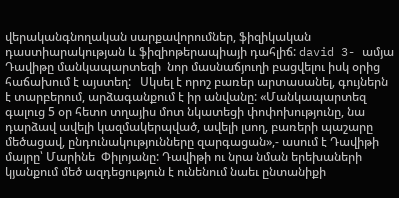վերականգնողական սարքավորումներ, ֆիզիկական դաստիարակության և ֆիզիոթերապիայի դահլիճ: david 3- ամյա Դավիթը մանկապարտեզի  նոր մասնաճյուղի բացվելու իսկ օրից հաճախում է այստեղ:   Սկսել է որոշ բառեր արտասանել, գույներն է տարբերում, արձագանքում է իր անվանը: «Մանկապարտեզ գալուց 5 օր հետո տղայիս մոտ նկատեցի փոփոխությունը, նա դարձավ ավելի կազմակերպված, ավելի լսող, բառերի պաշարը մեծացավ, ընդունակությունները զարգացան»,- ասում է Դավիթի մայրը՝ Մարինե  Փիլոյանը: Դավիթի ու նրա նման երեխաների կյանքում մեծ ազդեցություն է ունենում նաեւ ընտանիքի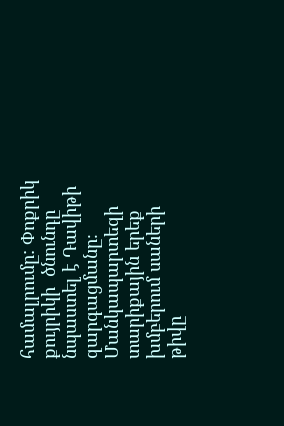համալրումը: Փոքրիկ քույրիկի  ծնունդը  նպաստել է Դավիթի զարգացմանը։ Մանկապարտեզի  տարիքային երեք խմբերում սաների թիվը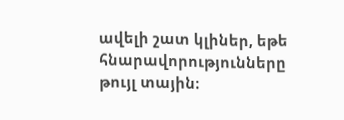ավելի շատ կլիներ, եթե հնարավորությունները թույլ տային։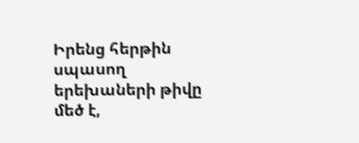Իրենց հերթին սպասող երեխաների թիվը մեծ է,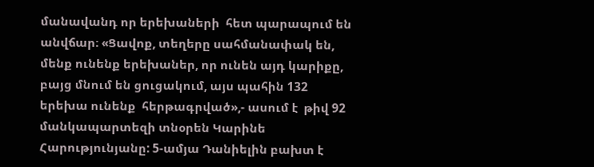մանավանդ որ երեխաների  հետ պարապում են անվճար։ «Ցավոք, տեղերը սահմանափակ են, մենք ունենք երեխաներ, որ ունեն այդ կարիքը, բայց մնում են ցուցակում, այս պահին 132 երեխա ունենք  հերթագրված»,- ասում է  թիվ 92 մանկապարտեզի տնօրեն Կարինե Հարությունյանը: 5-ամյա Դանիելին բախտ է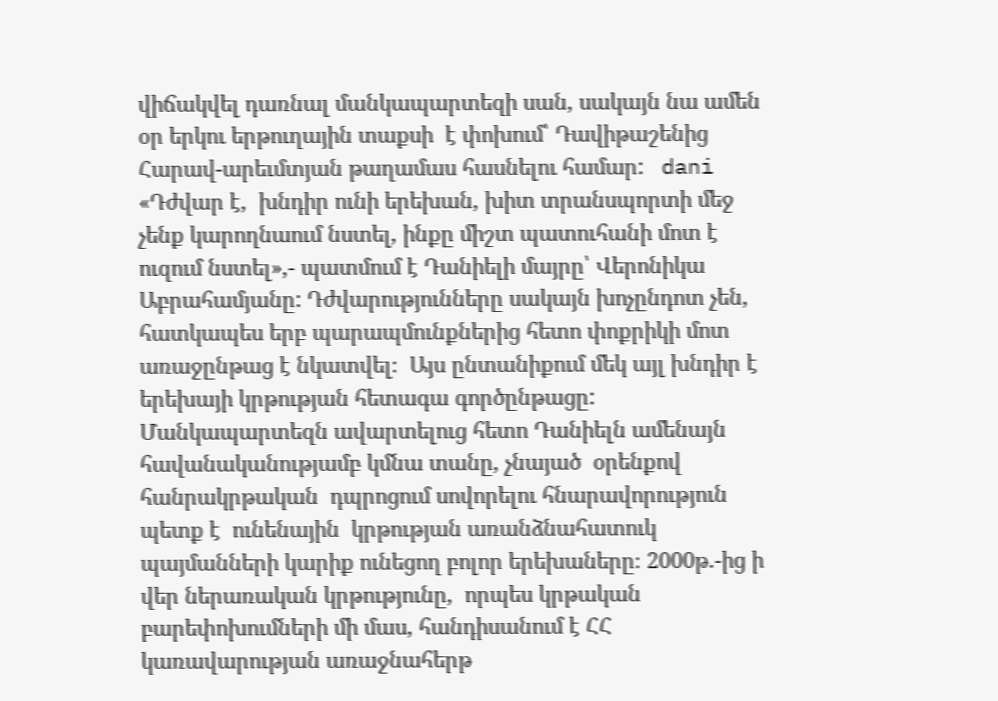վիճակվել դառնալ մանկապարտեզի սան, սակայն նա ամեն օր երկու երթուղային տաքսի  է փոխում՝ Դավիթաշենից Հարավ-արեւմտյան թաղամաս հասնելու համար:   dani «Դժվար է,  խնդիր ունի երեխան, խիտ տրանսպորտի մեջ չենք կարողնաում նստել, ինքը միշտ պատուհանի մոտ է ուզում նստել»,- պատմում է Դանիելի մայրը՝ Վերոնիկա Աբրահամյանը: Դժվարությունները սակայն խոչընդոտ չեն, հատկապես երբ պարապմունքներից հետո փոքրիկի մոտ առաջընթաց է նկատվել։  Այս ընտանիքում մեկ այլ խնդիր է երեխայի կրթության հետագա գործընթացը: Մանկապարտեզն ավարտելուց հետո Դանիելն ամենայն հավանականությամբ կմնա տանը, չնայած  օրենքով հանրակրթական  դպրոցում սովորելու հնարավորություն պետք է  ունենային  կրթության առանձնահատուկ պայմանների կարիք ունեցող բոլոր երեխաները։ 2000թ.-ից ի վեր ներառական կրթությունը,  որպես կրթական բարեփոխումների մի մաս, հանդիսանում է ՀՀ կառավարության առաջնահերթ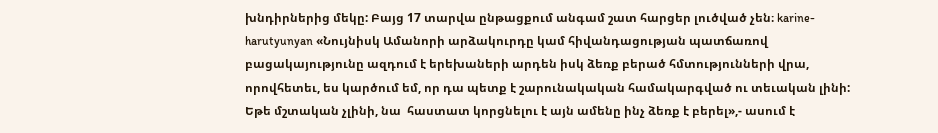խնդիրներից մեկը: Բայց 17 տարվա ընթացքում անգամ շատ հարցեր լուծված չեն։ karine-harutyunyan «Նույնիսկ Ամանորի արձակուրդը կամ հիվանդացության պատճառով  բացակայությունը ազդում է երեխաների արդեն իսկ ձեռք բերած հմտությունների վրա, որովհետեւ, ես կարծում եմ, որ դա պետք է շարունակական համակարգված ու տեւական լինի: Եթե մշտական չլինի, նա  հաստատ կորցնելու է այն ամենը ինչ ձեռք է բերել»,- ասում է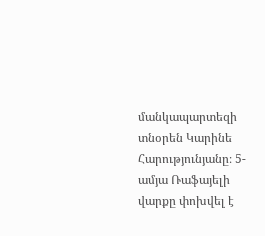մանկապարտեզի տնօրեն Կարինե Հարությունյանը։ 5-ամյա Ռաֆայելի վարքը փոխվել է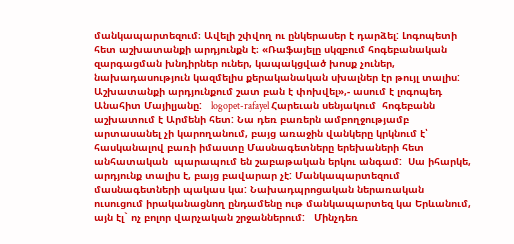մանկապարտեզում։ Ավելի շփվող ու ընկերասեր է դարձել: Լոգոպետի հետ աշխատանքի արդյունքն է։ «Ռաֆայելը սկզբում հոգեբանական զարգացման խնդիրներ ուներ, կապակցված խոսք չուներ, նախադասություն կազմելիս քերականական սխալներ էր թույլ տալիս: Աշխատանքի արդյունքում շատ բան է փոխվել»,- ասում է լոգոպեդ Անահիտ Մայիլյանը:   logopet-rafayel Հարեւան սենյակում  հոգեբանն աշխատում է Արմենի հետ: Նա դեռ բառերն ամբողջությամբ արտասանել չի կարողանում, բայց առաջին վանկերը կրկնում է՝ հասկանալով բառի իմաստը Մասնագետները երեխաների հետ անհատական  պարապում են շաբաթական երկու անգամ:  Սա իհարկե, արդյունք տալիս է, բայց բավարար չէ: Մանկապարտեզում մասնագետների պակաս կա: Նախադպրոցական ներառական ուսուցում իրականացնող ընդամենը ութ մանկապարտեզ կա Երևանում, այն էլ` ոչ բոլոր վարչական շրջաններում:   Մինչդեռ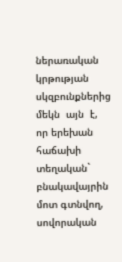ներառական կրթության սկզբունքներից մեկն  այն  է, որ երեխան  հաճախի տեղական` բնակավայրին մոտ գտնվող, սովորական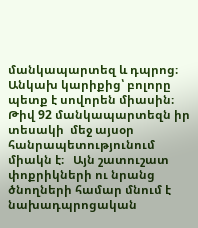մանկապարտեզ և դպրոց։  Անկախ կարիքից՝ բոլորը պետք է սովորեն միասին։ Թիվ 92 մանկապարտեզն իր տեսակի  մեջ այսօր հանրապետությունում  միակն է։   Այն շատուշատ փոքրիկների ու նրանց ծնողների համար մնում է  նախադպրոցական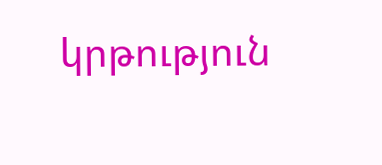կրթություն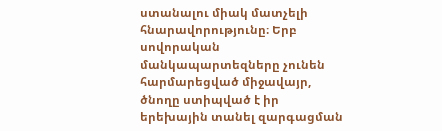ստանալու միակ մատչելի  հնարավորությունը։ Երբ սովորական  մանկապարտեզները չունեն հարմարեցված միջավայր, ծնողը ստիպված է իր երեխային տանել զարգացման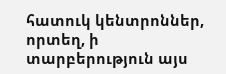հատուկ կենտրոններ, որտեղ, ի տարբերություն այս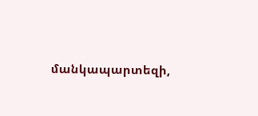մանկապարտեզի,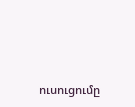ուսուցումը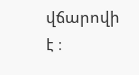վճարովի է ։